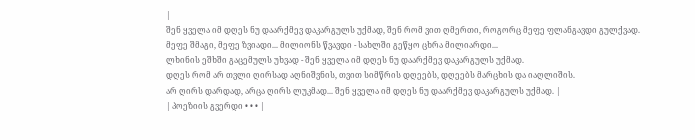|
შენ ყველა იმ დღეს ნუ დაარქმევ დაკარგულს უქმად, შენ რომ ვით ღმერთი, როგორც მეფე ფლანგავდი გულქვად.
მეფე შმაგი, მეფე ზვიადი... მილიონს წვავდი - სახლში გეწყო ცხრა მილიარდი...
ლხინის ეშხში გაცემულს უხვად - შენ ყველა იმ დღეს ნუ დაარქმევ დაკარგულს უქმად.
დღეს რომ არ თვლი ღირსად აღნიშვნის, თვით სიმწრის დღეებს, დღეებს მარცხის და იაღლიშის.
არ ღირს დარდად, არცა ღირს ლუკმად... შენ ყველა იმ დღეს ნუ დაარქმევ დაკარგულს უქმად. |
| პოეზიის გვერდი • • • |